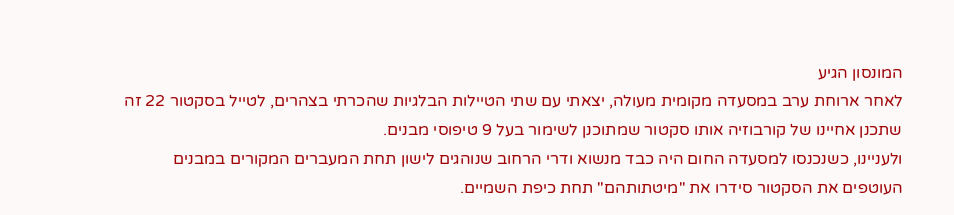המונסון הגיע
לאחר ארוחת ערב במסעדה מקומית מעולה, יצאתי עם שתי הטיילות הבלגיות שהכרתי בצהרים, לטייל בסקטור 22 זה שתכנן אחיינו של קורבוזיה אותו סקטור שמתוכנן לשימור בעל 9 טיפוסי מבנים.
ולעניינו, כשנכנסו למסעדה החום היה כבד מנשוא ודרי הרחוב שנוהגים לישון תחת המעברים המקורים במבנים העוטפים את הסקטור סידרו את "מיטתותהם" תחת כיפת השמיים.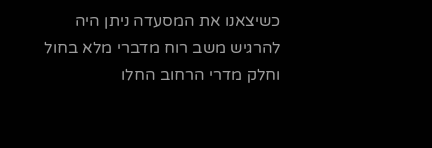כשיצאנו את המסעדה ניתן היה להרגיש משב רוח מדברי מלא בחול וחלק מדרי הרחוב החלו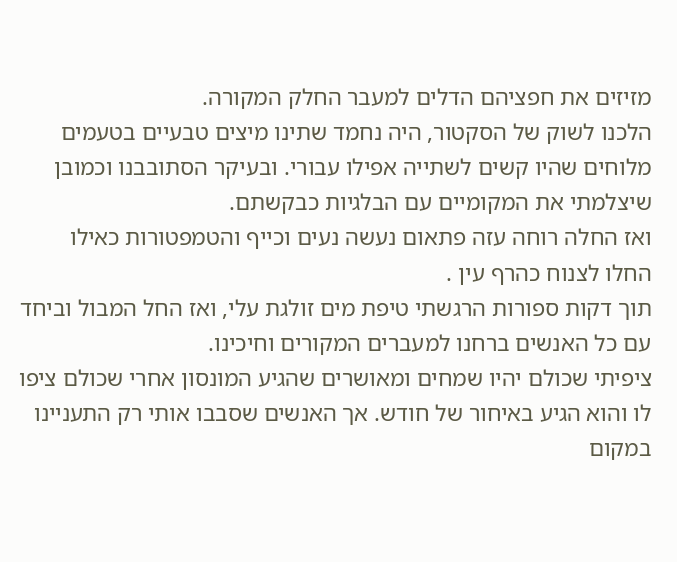מזיזים את חפציהם הדלים למעבר החלק המקורה.
הלכנו לשוק של הסקטור, היה נחמד שתינו מיצים טבעיים בטעמים מלוחים שהיו קשים לשתייה אפילו עבורי. ובעיקר הסתובבנו וכמובן שיצלמתי את המקומיים עם הבלגיות כבקשתם.
ואז החלה רוחה עזה פתאום נעשה נעים וכייף והטמפטורות כאילו החלו לצנוח כהרף עין .
תוך דקות ספורות הרגשתי טיפת מים זולגת עלי, ואז החל המבול וביחד עם כל האנשים ברחנו למעברים המקורים וחיכינו.
ציפיתי שכולם יהיו שמחים ומאושרים שהגיע המונסון אחרי שכולם ציפו לו והוא הגיע באיחור של חודש. אך האנשים שסבבו אותי רק התעניינו במקום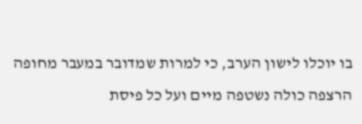בו יוכלו לישון הערב, כי למרות שמדובר במעבר מחופה הרצפה כולה נשטפה מיים ועל כל פיסת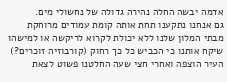אדמה יבשה החלה נהירה גדולה של נחשולי מים.
גם אנחנו נתקענו תחת אותה קומת עמודים מרוחקת מבתי המלון שלנו ללא יכולת לקרוא לריקשה או למישהו שיקח אותנו כי הכביש כל כך רחוק (קורבוזיה זוכרים?) העיר הוצפה ואחרי חצי שעה החלטנו פשוט לצאת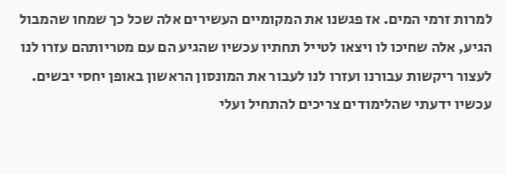למרות זרמי המים. אז פגשנו את המקומיים העשירים אלה שכל כך שמחו שהמבול הגיע, אלה שחיכו לו ויצאו לטייל תחתיו עכשיו שהגיע הם עם מטריותהם עזרו לנו לעצור ריקשות עבורנו ועזרו לנו לעבור את המונסון הראשון באופן יחסי יבשים.
עכשיו ידעתי שהלימודים צריכים להתחיל ועלי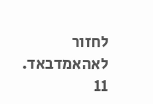לחזור לאהאמדבאד.
11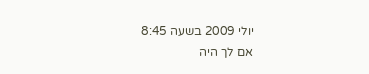יולי 2009 בשעה 8:45
אם לך היה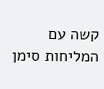קשה עם המליחות סימן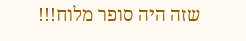שזה היה סופר מלוח!!!